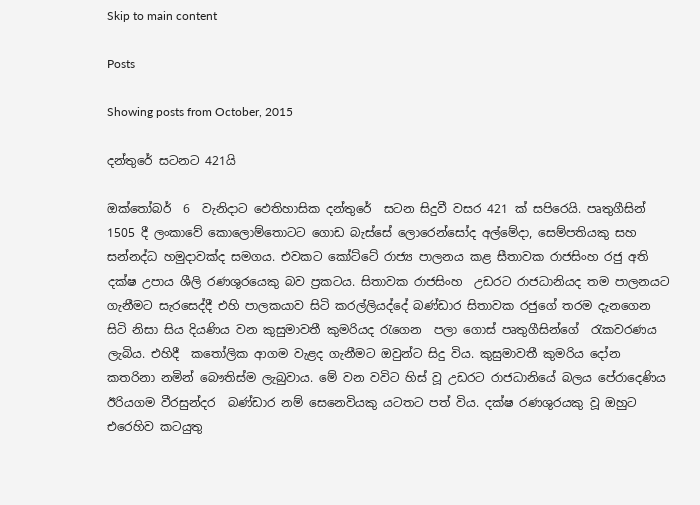Skip to main content

Posts

Showing posts from October, 2015

දන්තුරේ සටනට 421යි

ඔක්තෝබර්  6  වැනිදාට ඵෙතිහාසික දන්තුරේ  සටන සිදුවී වසර 421 ක් සපිරෙයි. පෘතුගීසින්  1505 දී ලංකාවේ කොලොම්තොටට ගොඩ බැස්සේ ලොරෙන්සෝද අල්මේදා, සෙම්පතියකු සහ සන්නද්ධ හමුදාවක්ද සමගය. එවකට කෝට්ටේ රාජ්‍ය පාලනය කළ සීතාවක රාජසිංහ රජු අති දක්ෂ උපාය ශීලි රණශුරයෙකු බව ප්‍රකටය. සිතාවක රාජසිංහ  උඩරට රාජධානියද තම පාලනයට ගැනීමට සැරසෙද්දී එහි පාලකයාව සිටි කරල්ලියද්දේ බණ්ඩාර සිතාවක රජුගේ තරම දැනගෙන සිටි නිසා සිය දියණිය වන කුසුමාවතී කුමරියද රැගෙන  පලා ගොස් පෘතුගීසින්ගේ  රැකවරණය ලැබිය. එහිදී  කතෝලික ආගම වැළද ගැනීමට ඔවුන්ට සිදු විය. කුසුමාවතී කුමරිය දෝන කතරිනා නමින් බෞතිස්ම ලැබුවාය. මේ වන වවිට හිස් වූ උඩරට රාජධානියේ බලය පේරාදෙණිය ඊරියගම වීරසුන්දර  බණ්ඩාර නම් සෙනෙවියකු යටතට පත් විය. දක්ෂ රණශුරයකු වූ ඔහුට එරෙහිව කටයුතු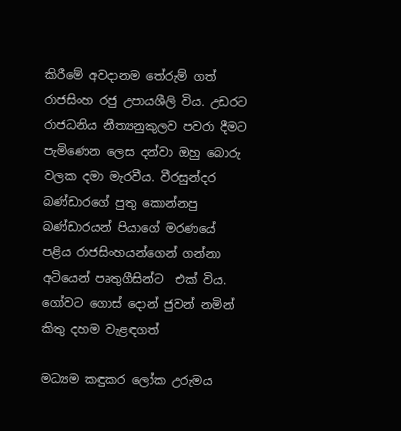කිරීමේ අවදානම තේරුම් ගත් රාජසිංහ රජු උපායශීලි විය. උඩරට රාජධනිය නීත්‍යනුකුලව පවරා දීමට පැමිණෙන ලෙස දන්වා ඔහු බොරු වලක දමා මැරවීය. වීරසුන්දර බණ්ඩාරගේ පුතු කොන්නපු බණ්ඩාරයන් පියාගේ මරණයේ පළිය රාජසිංහයන්ගෙන් ගන්නා අටියෙන් පෘතුගීසින්ට  එක් විය.   ගෝවට ගොස් දොන් ජුවන් නමින්  කිතු දහම වැළඳගත්

මධ්‍යම කඳුකර ලෝක උරුමය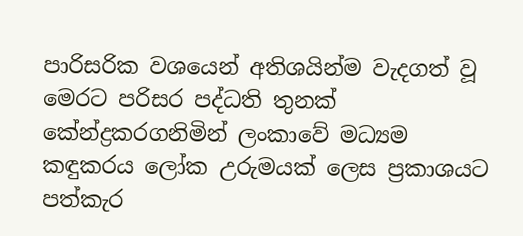පාරිසරික වශයෙන් අතිශයින්ම වැදගත් වූ මෙරට පරිසර පද්ධති තුනක් කේන්ද්‍රකරගනිමින් ලංකාවේ මධ්‍යම කඳුකරය ලෝක උරුමයක් ලෙස ප්‍රකාශයට පත්කැර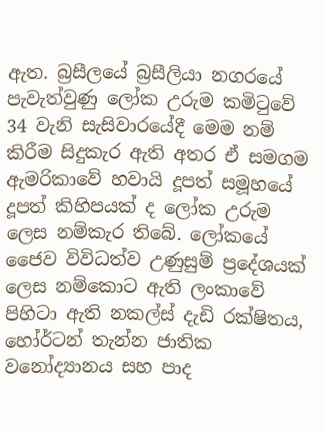ඇත. බ්‍රසීලයේ බ්‍රසීලියා නගරයේ පැවැත්වුණු ලෝක උරුම කමිටුවේ 34 වැනි සැසිවාරයේදී මෙම නම් කිරීම සිදුකැර ඇති අතර ඒ සමගම ඇමරිකාවේ හවායි දූපත් සමූහයේ දූපත් කිහිපයක් ද ලෝක උරුම ලෙස නම්කැර තිබේ. ලෝකයේ ජෛව විවිධත්ව උණුසුම් ප්‍රදේශයක් ලෙස නම්කොට ඇති ලංකාවේ පිහිටා ඇති නකල්ස් දැඩි රක්ෂිතය, හෝර්ටන් තැන්න ජාතික වනෝද්‍යානය සහ පාද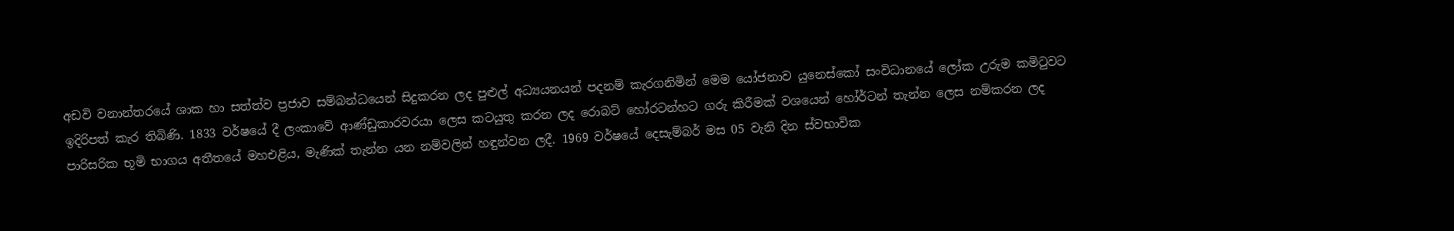අඩවි වනාන්තරයේ ශාක හා සත්ත්ව ප්‍රජාව සම්බන්ධයෙන් සිදුකරන ලද පුළුල් අධ්‍යයනයන් පදනම් කැරගනිමින් මෙම යෝජනාව යුනෙස්කෝ සංවිධානයේ ලෝක උරුම කමිටුවට ඉදිරිපත් කැර තිබිණි. 1833 වර්ෂයේ දී ලංකාවේ ආණ්ඩුකාරවරයා ලෙස කටයුතු කරන ලද රොබට් හෝරටන්හට ගරු කිරීමක් වශයෙන් හෝර්ටන් තැන්න ලෙස නම්කරන ලද පාරිසරික භූමි භාගය අතීතයේ මහඑළිය, මැණික් තැන්න යන නම්වලින් හඳුන්වන ලදී. 1969 වර්ෂයේ දෙසැම්බර් මස 05 වැනි දින ස්වභාවික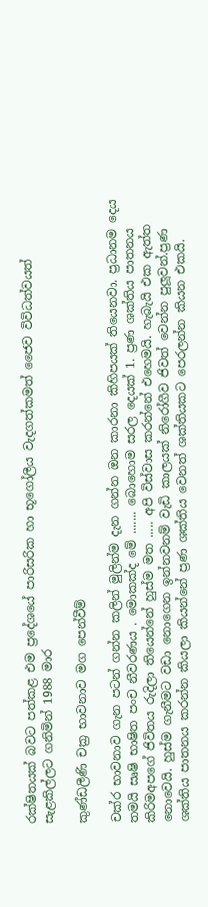රක්ෂිතයක් බවට පත්කළ එම ප්‍රදේශයේ පාරිසරික හා භූගෝලීය වැදගත්කමත් ජෛව විවිධත්වයත් සැළකිල්ලට ගනිමින් 1988 මාර

කුණ්ඩලීණි චක්‍ර භාවනාව මග පෙන්වීම්

චක්ර භාවනාව ගැන පටන් ගන්න කලින් මුලින්ම දැන ගන්න ඔන කාරනා කිහිපයක් තියෙනවා. ප්‍රධානම දෙය තමයි සෘෂි භාෂිත පංච නීවරණය . මොකක්ද මේ ....... බොහොම සරල දෙයක් 1. ප්‍රණ ශක්තිය පාතනය කිරිමඅපගේ ජිවිතය රුදිලා තියෙන්නේ හුස්ම මත ..... අපි විස්වාස කරන්නේ එහෙමයි. හැබැයි එක ඇත්ත නොවෙයි. හුස්ම ගැනීමට වඩා නොගෙන ඉන්නවනම් වැඩි කාලයක් නිරෝගීව ජිවත් වෙන්න පුලූවන්.ප්‍රණ ශක්තිය පාතනය කරන්න කියලා කියන්නේ ප්‍රණ ශක්තිය වෙනත් ශක්තියකට පෙරලන්න කියන එකයි.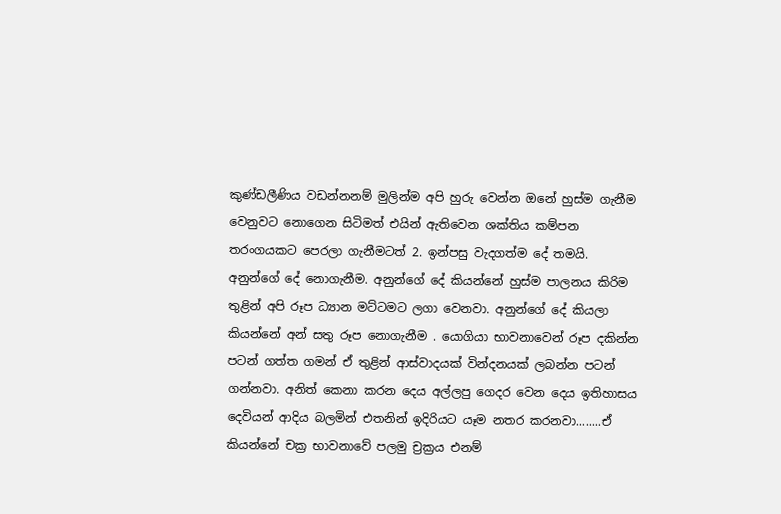කුණ්ඩලීණිය වඩන්නනම් මුලින්ම අපි හුරු වෙන්න ඔනේ හුස්ම ගැනීම වෙනුවට නොගෙන සිටිමත් එයින් ඇතිවෙන ශක්තිය කම්පන තරංගයකට පෙරලා ගැනීමටත් 2. ඉන්පසු වැදගත්ම දේ තමයි. අනුන්ගේ දේ නොගැනීම. අනුන්ගේ දේ කියන්නේ හුස්ම පාලනය කිරිම තුළින් අපි රූප ධ්‍යාන මට්ටමට ලගා වෙනවා. අනුන්ගේ දේ කියලා කියන්නේ අන් සතු රූප නොගැනීම . යොගියා භාවනාවෙන් රූප දකින්න පටන් ගත්ත ගමන් ඒ තුළින් ආස්වාදයක් වින්දනයක් ලබන්න පටන් ගන්නවා. අනිත් කෙනා කරන දෙය අල්ලපු ගෙදර වෙන දෙය ඉතිහාසය දෙවියන් ආදිය බලමින් එතනින් ඉදිරියට යෑම නතර කරනවා........ඒ කියන්නේ චක්‍ර භාවනාවේ පලමු ච්‍රක්‍රය එනම්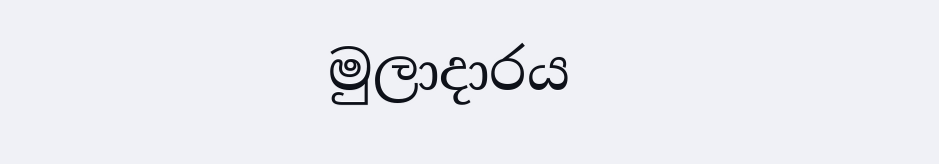මුලාදාරය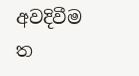අවදිවීම ත